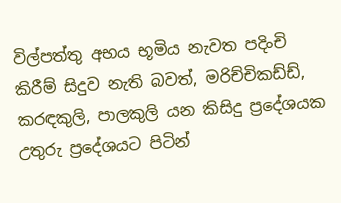විල්පත්තු අභය භූමිය නැවත පදිංචි කිරීම් සිදුව නැති බවත්, මරිච්චිකඩ්ඩ්, කරඳකුලි, පාලකුලි යන කිසිදු ප්‍රදේශයක උතුරු ප්‍රදේශයට පිටින්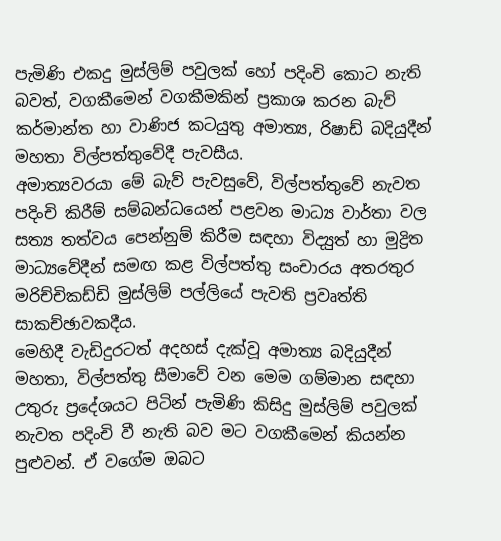පැමිණි එකදු මුස්ලිම් පවුලක් හෝ පදිංචි කොට නැති බවත්, වගකීමෙන් වගකීමකින් ප්‍රකාශ කරන බැව් කර්මාන්ත හා වාණිජ කටයුතු අමාත්‍ය, රිෂාඩ් බදියුදීන් මහතා විල්පත්තුවේදී පැවසීය.
අමාත්‍යවරයා මේ බැව් පැවසුවේ, විල්පත්තුවේ නැවත පදිංචි කිරීම් සම්බන්ධයෙන් පළවන මාධ්‍ය වාර්තා වල සත්‍ය තත්වය පෙන්නුම් කිරීම සඳහා විද්‍යුත් හා මුද්‍රිත මාධ්‍යවේදීන් සමඟ කළ විල්පත්තු සංචාරය අතරතුර මරිච්චිකඩ්ඩි මුස්ලිම් පල්ලියේ පැවති ප්‍රවෘත්ති සාකච්ඡාවකදීය.
මෙහිදී වැඩිදුරටත් අදහස් දැක්වූ අමාත්‍ය බදියුදීන් මහතා, විල්පත්තු සීමාවේ වන මෙම ගම්මාන සඳහා උතුරු ප්‍රදේශයට පිටින් පැමිණි කිසිදු මුස්ලිම් පවුලක් නැවත පදිංචි වී නැති බව මට වගකීමෙන් කියන්න පුළුවන්. ඒ වගේම ඔබට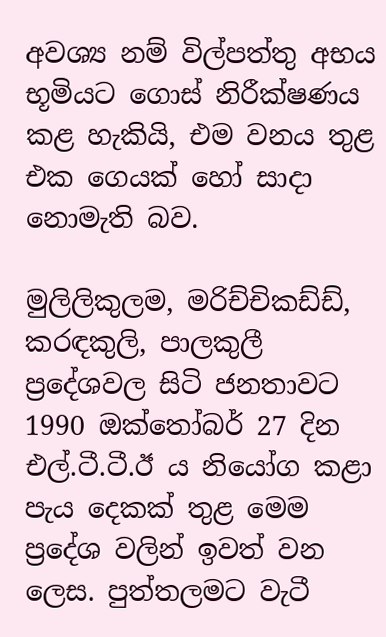අවශ්‍ය නම් විල්පත්තු අභය භූමියට ගොස් නිරීක්ෂණය කළ හැකියි, එම වනය තුළ එක ගෙයක් හෝ සාදා නොමැති බව.

මුලිලිකුලම, මරිච්චිකඩ්ඩ්, කරඳකුලි, පාලකුලී ප්‍රදේශවල සිටි ජනතාවට 1990 ඔක්තෝබර් 27 දින එල්.ටී.ටී.ඊ ය නියෝග කළා පැය දෙකක් තුළ මෙම ප්‍රදේශ වලින් ඉවත් වන ලෙස. පුත්තලමට වැටී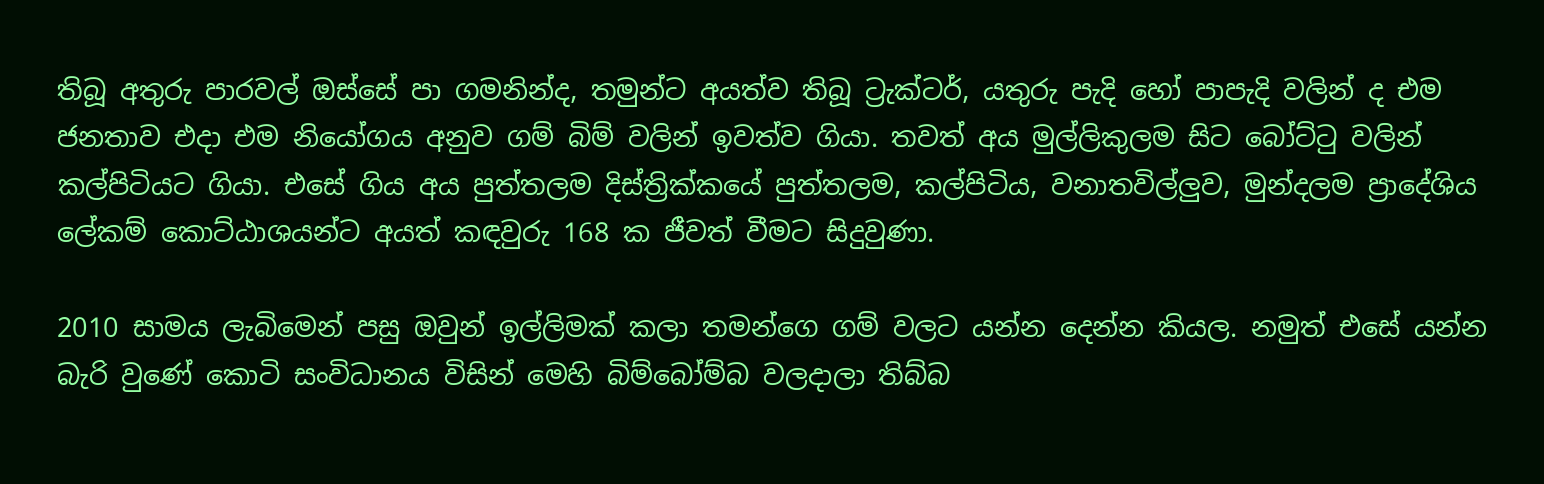තිබූ අතුරු පාරවල් ඔස්සේ පා ගමනින්ද, තමුන්ට අයත්ව තිබූ ට්‍රැක්ටර්, යතුරු පැදි හෝ පාපැදි වලින් ද එම ජනතාව එදා එම නියෝගය අනුව ගම් බිම් වලින් ඉවත්ව ගියා. තවත් අය මුල්ලිකුලම සිට බෝට්ටු වලින් කල්පිටියට ගියා. එසේ ගිය අය පුත්තලම දිස්ත්‍රික්කයේ පුත්තලම, කල්පිටිය, වනාතවිල්ලුව, මුන්දලම ප්‍රාදේශිය ලේකම් කොට්ඨාශයන්ට අයත් කඳවුරු 168 ක ජීවත් වීමට සිදුවුණා.

2010 සාමය ලැබිමෙන් පසු ඔවුන් ඉල්ලිමක් කලා තමන්ගෙ ගම් වලට යන්න දෙන්න කියල. නමුත් එසේ යන්න බැරි වුණේ කොටි සංවිධානය විසින් මෙහි බිම්බෝම්බ වලදාලා තිබ්බ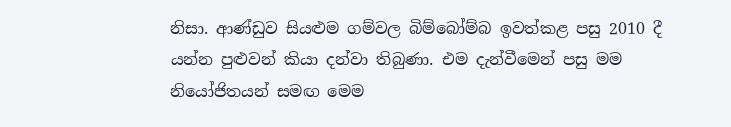නිසා. ආණ්ඩුව සියළුම ගම්වල බිම්බෝම්බ ඉවත්කළ පසු 2010 දී යන්න පුළුවන් කියා දන්වා තිබුණා. එම දැන්වීමෙන් පසු මම නියෝජිතයන් සමඟ මෙම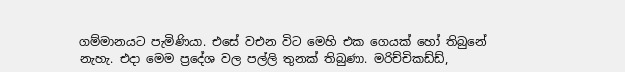ගම්මානයට පැමිණියා. එසේ වඑන විට මෙහි එක ගෙයක් හෝ තිබුනේ නැහැ. එදා මෙම ප්‍රදේශ වල පල්ලි තුනක් තිබුණා. මරිච්චිකඩ්ඩ්,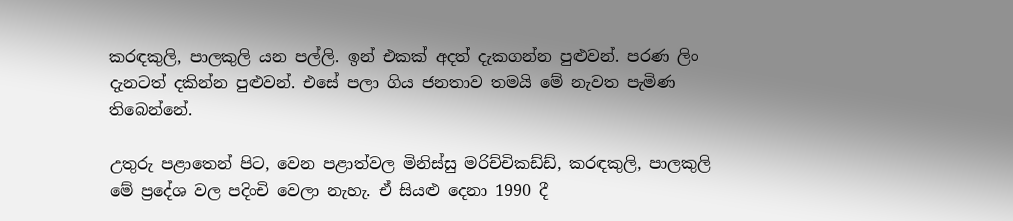කරඳකුලි, පාලකුලි යන පල්ලි. ඉන් එකක් අදත් දැකගන්න පුළුවන්. පරණ ලිං දැනටත් දකින්න පුළුවන්. එසේ පලා ගිය ජනතාව තමයි මේ නැවත පැමිණ තිබෙන්නේ.

උතුරු පළාතෙන් පිට, වෙන පළාත්වල මිනිස්සු මරිච්චිකඩ්ඩ්, කරඳකුලි, පාලකුලි මේ ප්‍රදේශ වල පදිංචි වෙලා නැහැ. ඒ සියළු දෙනා 1990 දී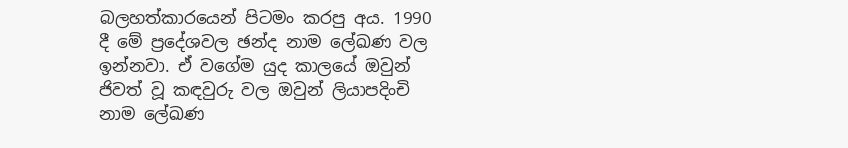බලහත්කාරයෙන් පිටමං කරපු අය. 1990 දී මේ ප්‍රදේශවල ඡන්ද නාම ලේඛණ වල ඉන්නවා. ඒ වගේම යුද කාලයේ ඔවුන් ජිවත් වූ කඳවුරු වල ඔවුන් ලියාපදිංචි නාම ලේඛණ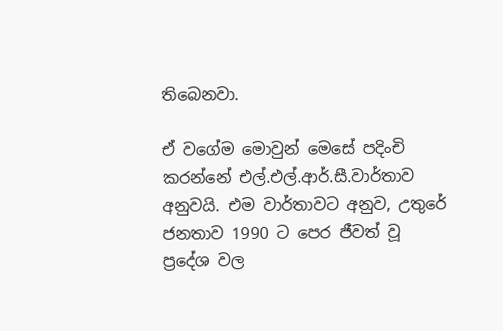තිබෙනවා.

ඒ වගේම මොවුන් මෙසේ පදිංචි කරන්නේ එල්.එල්.ආර්.සී.වාර්තාව අනුවයි. එම වාර්තාවට අනුව, උතුරේ ජනතාව 1990 ට පෙර ජීවත් වූ ප්‍රදේශ වල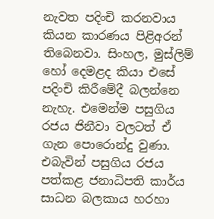නැවත පදිංචි කරනවාය කියන කාරණය පිළිඅරන් තිබෙනවා. සිංහල, මුස්ලිම් හෝ දෙමළද කියා එසේ පදිංචි කිරීමේදී බලන්නෙ නැහැ. එමෙන්ම පසුගිය රජය ජිනීවා වලටත් ඒ ගැන පොරොන්දු වුණා. එබැවින් පසුගිය රජය පත්කළ ජනාධිපති කාර්ය සාධන බලකාය හරහා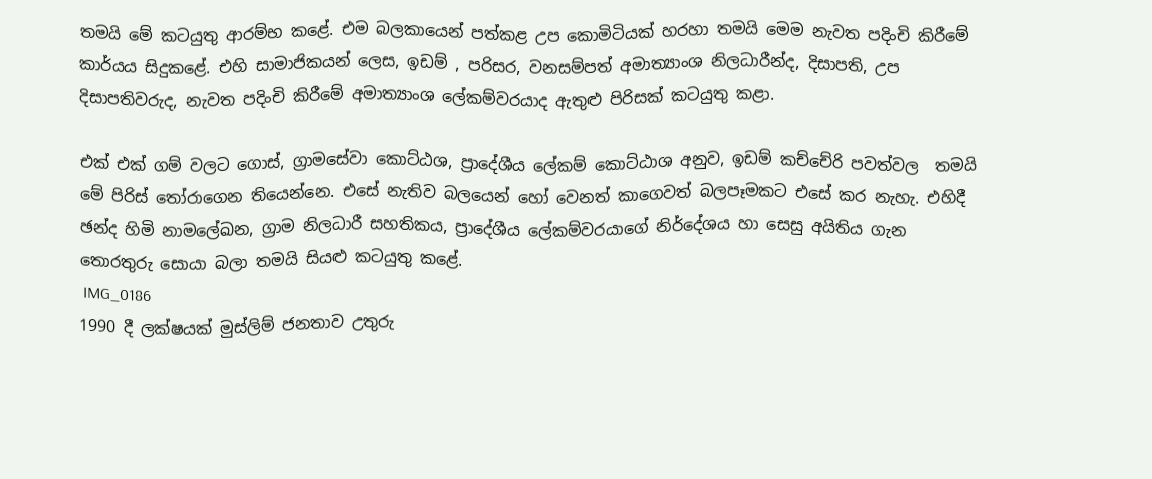තමයි මේ කටයුතු ආරම්භ කළේ. එම බලකායෙන් පත්කළ උප කොමිටියක් හරහා තමයි මෙම නැවත පදිංචි කිරීමේ කාර්යය සිදුකළේ. එහි සාමාජිකයන් ලෙස, ඉඩම් , පරිසර, වනසම්පත් අමාත්‍යාංශ නිලධාරීන්ද, දිසාපති, උප දිසාපතිවරුද, නැවත පදිංචි කිරීමේ අමාත්‍යාංශ ලේකම්වරයාද ඇතුළු පිරිසක් කටයුතු කළා.

එක් එක් ගම් වලට ගොස්, ග්‍රාමසේවා කොට්ඨශ, ප්‍රාදේශීය ලේකම් කොට්ඨාශ අනුව, ඉඩම් කච්චේරි පවත්වල  තමයි මේ පිරිස් තෝරාගෙන තියෙන්නෙ. එසේ නැතිව බලයෙන් හෝ වෙනත් කාගෙවත් බලපෑමකට එසේ කර නැහැ. එහිදී ඡන්ද හිමි නාමලේඛන, ග්‍රාම නිලධාරී සහතිකය, ප්‍රාදේශීය ලේකම්වරයාගේ නිර්දේශය හා සෙසු අයිතිය ගැන තොරතුරු සොයා බලා තමයි සියළු කටයුතු කළේ.
 IMG_0186
1990 දී ලක්ෂයක් මුස්ලිම් ජනතාව උතුරු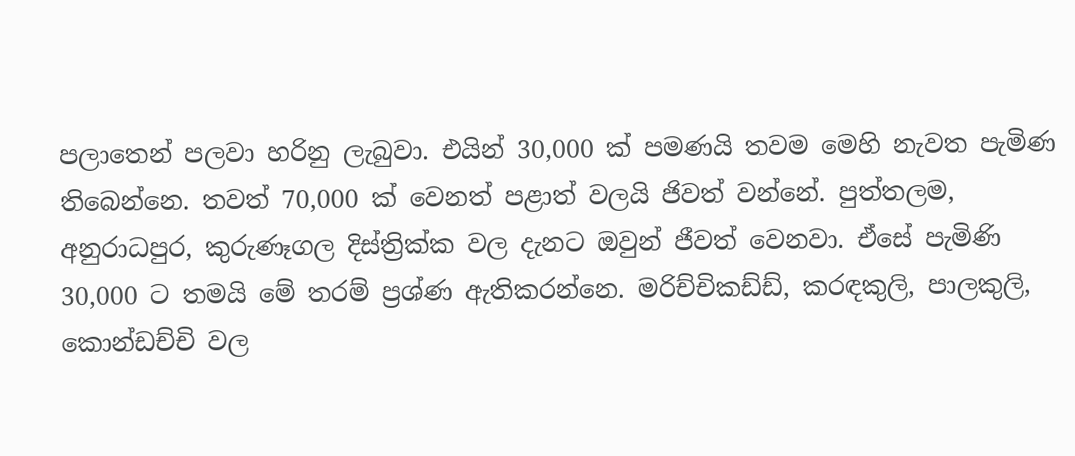පලාතෙන් පලවා හරිනු ලැබුවා. එයින් 30,000 ක් පමණයි තවම මෙහි නැවත පැමිණ තිබෙන්නෙ. තවත් 70,000 ක් වෙනත් පළාත් වලයි ජිවත් වන්නේ. පුත්තලම, අනුරාධපුර, කුරුණෑගල දිස්ත්‍රික්ක වල දැනට ඔවුන් ජීවත් වෙනවා. ඒසේ පැමිණි 30,000 ට තමයි මේ තරම් ප්‍රශ්ණ ඇතිකරන්නෙ. මරිච්චිකඩ්ඩ්, කරඳකුලි, පාලකුලි, කොන්ඩච්චි වල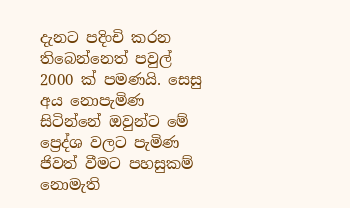දැනට පදිංචි කරන තිබෙන්නෙත් පවුල් 2000 ක් පමණයි. සෙසු අය නොපැමිණ සිටින්නේ ඔවුන්ට මේ ප්‍රෙද්ශ වලට පැමිණ ජිවත් වීමට පහසුකම් නොමැති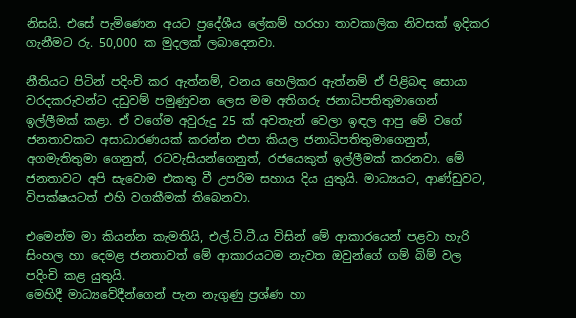නිසයි. එසේ පැමිණෙන අයට ප්‍රදේශීය ලේකම් හරහා තාවකාලික නිවසක් ඉදිකර ගැනීමට රු. 50,000 ක මුදලක් ලබාදෙනවා.

නීතියට පිටින් පදිංචි කර ඇත්නම්, වනය හෙලිකර ඇත්නම් ඒ පිළිබඳ සොයා වරදකරුවන්ට දඩුවම් පමුණුවන ලෙස මම අතිගරු ජනාධිපතිතුමාගෙන් ඉල්ලීමක් කළා. ඒ වගේම අවුරුදු 25 ක් අවතැන් වෙලා ඉඳල ආපු මේ වගේ ජනතාවකට අසාධාරණයක් කරන්න එපා කියල ජනාධිපතිතුමාගෙනුත්, අගමැතිතුමා ගෙනුත්, රටවැසියන්ගෙනුත්, රජයෙකුත් ඉල්ලීමක් කරනවා. මේ ජනතාවට අපි සැවොම එකතු වී උපරිම සහාය දිය යුතුයි. මාධ්‍යයට, ආණ්ඩුවට, විපක්ෂයටත් එහි වගකීමක් තිබෙනවා.

එමෙන්ම මා කියන්න කැමතියි, එල්.ටි.ටී.ය විසින් මේ ආකාරයෙන් පළවා හැරි සිංහල හා දෙමළ ජනතාවත් මේ ආකාරයටම නැවත ඔවුන්ගේ ගම් බිම් වල පදිංචි කළ යුතුයි.
මෙහිදී මාධ්‍යවේදීන්ගෙන් පැන නැගුණු ප්‍රශ්ණ හා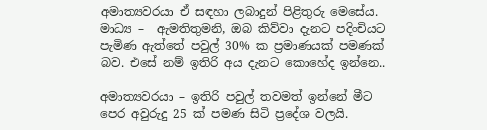අමාත්‍යවරයා ඒ සඳහා ලබාදුන් පිළිතුරු මෙසේය.
මාධ්‍ය –  ඇමතිතුමනි, ඔබ කිව්වා දැනට පදිංචියට පැමිණ ඇත්තේ පවුල් 30% ක ප්‍රමාණයක් පමණක් බව. එසේ නම් ඉතිරි අය දැනට කොහේද ඉන්නෙ..

අමාත්‍යවරයා – ඉතිරි පවුල් තවමත් ඉන්නේ මීට පෙර අවුරුදු 25 ක් පමණ සිටි ප්‍රදේශ වලයි.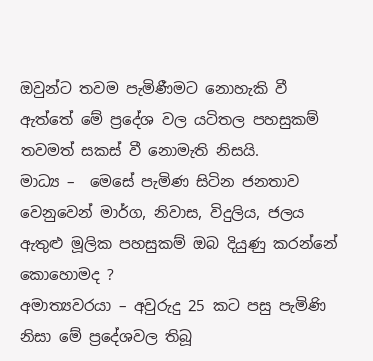ඔවුන්ට තවම පැමිණීමට නොහැකි වී ඇත්තේ මේ ප්‍රදේශ වල යටිතල පහසුකම් තවමත් සකස් වී නොමැති නිසයි.
මාධ්‍ය –  මෙසේ පැමිණ සිටින ජනතාව වෙනුවෙන් මාර්ග, නිවාස, විදුලිය, ජලය ඇතුළු මූලික පහසුකම් ඔබ දියුණු කරන්නේ කොහොමද ?
අමාත්‍යවරයා – අවුරුදු 25 කට පසු පැමිණි නිසා මේ ප්‍රදේශවල තිබූ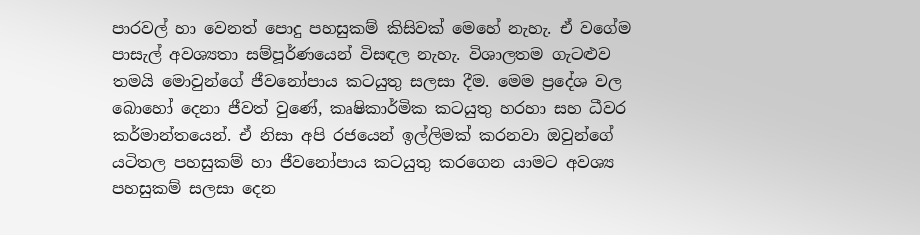පාරවල් හා වෙනත් පොදු පහසුකම් කිසිවක් මෙහේ නැහැ. ඒ වගේම පාසැල් අවශ්‍යතා සම්පූර්ණයෙන් විසඳල නැහැ. විශාලතම ගැටළුව තමයි මොවුන්ගේ ජීවනෝපාය කටයුතු සලසා දීම. මෙම ප්‍රදේශ වල බොහෝ දෙනා ජීවත් වුණේ, කෘෂිකාර්මික කටයුතු හරහා සහ ධීවර කර්මාන්තයෙන්. ඒ නිසා අපි රජයෙන් ඉල්ලිමක් කරනවා ඔවුන්ගේ යටිතල පහසුකම් හා ජීවනෝපාය කටයුතු කරගෙන යාමට අවශ්‍ය පහසුකම් සලසා දෙන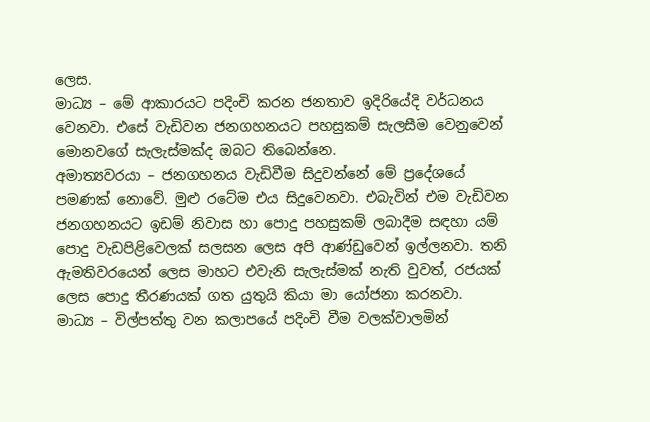ලෙස.
මාධ්‍ය – මේ ආකාරයට පදිංචි කරන ජනතාව ඉදිරියේදි වර්ධනය වෙනවා. එසේ වැඩිවන ජනගහනයට පහසුකම් සැලසීම වෙනුවෙන් මොනවගේ සැලැස්මක්ද ඔබට තිබෙන්නෙ.
අමාත්‍යවරයා – ජනගහනය වැඩිවීම සිදුවන්නේ මේ ප්‍රදේශයේ පමණක් නොවේ. මුළු රටේම එය සිදුවෙනවා. එබැවින් එම වැඩිවන ජනගහනයට ඉඩම් නිවාස හා පොදු පහසුකම් ලබාදීම සඳහා යම් පොදු වැඩපිළිවෙලක් සලසන ලෙස අපි ආණ්ඩුවෙන් ඉල්ලනවා. තනි ඇමතිවරයෙන් ලෙස මාහට එවැනි සැලැස්මක් නැති වුවත්, රජයක් ලෙස පොදු තීරණයක් ගත යුතුයි කියා මා යෝජනා කරනවා.
මාධ්‍ය – විල්පත්තු වන කලාපයේ පදිංචි වීම වලක්වාලමින්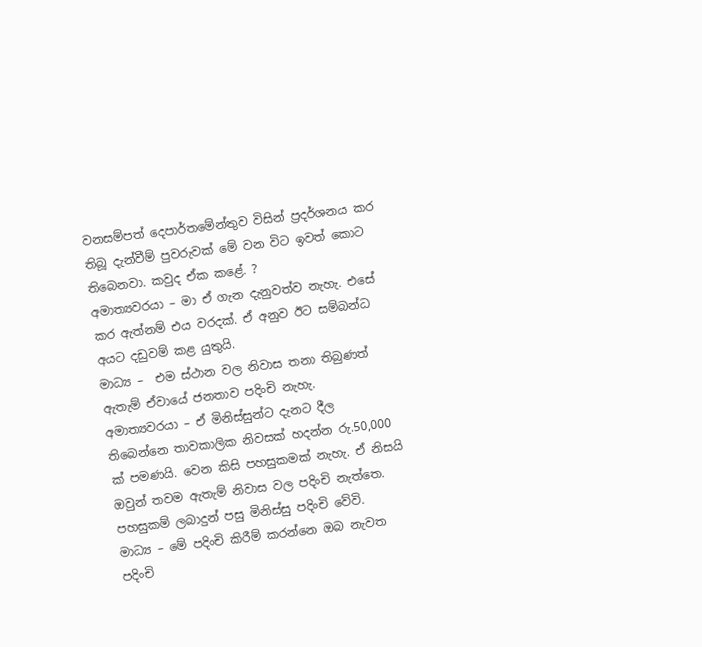වනසම්පත් දෙපාර්තමේන්තුව විසින් ප්‍රදර්ශනය කර තිබූ දැන්වීම් පුවරුවක් මේ වන විට ඉවත් කොට තිබෙනවා. කවුද ඒක කළේ. ?
අමාත්‍යවරයා – මා ඒ ගැන දැනුවත්ව නැහැ. එසේ කර ඇත්නම් එය වරදක්. ඒ අනුව ඊට සම්බන්ධ අයට දඩුවම් කළ යුතුයි.
මාධ්‍ය –  එම ස්ථාන වල නිවාස තනා තිබුණත් ඇතැම් ඒවායේ ජනතාව පදිංචි නැහැ.
අමාත්‍යවරයා – ඒ මිනිස්සුන්ට දැනට දීල තිබෙන්නෙ තාවකාලික නිවසක් හදන්න රු.50,000 ක් පමණයි. වෙන කිසි පහසුකමක් නැහැ. ඒ නිසයි ඔවුන් තවම ඇතැම් නිවාස වල පදිංචි නැත්තෙ. පහසුකම් ලබාදුන් පසු මිනිස්සු පදිංචි වේවි.
මාධ්‍ය – මේ පදිංචි කිරීම් කරන්නෙ ඔබ නැවත පදිංචි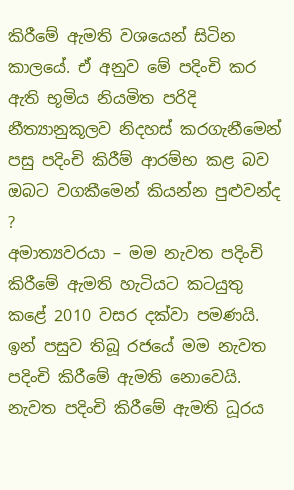කිරීමේ ඇමති වශයෙන් සිටින කාලයේ. ඒ අනුව මේ පදිංචි කර ඇති භූමිය නියමිත පරිදි නීත්‍යානුකූලව නිදහස් කරගැනීමෙන් පසු පදිංචි කිරීම් ආරම්භ කළ බව ඔබට වගකීමෙන් කියන්න පුළුවන්ද ?
අමාත්‍යවරයා – මම නැවත පදිංචි කිරීමේ ඇමති හැටියට කටයුතු කළේ 2010 වසර දක්වා පමණයි. ඉන් පසුව තිබූ රජයේ මම නැවත පදිංචි කිරීමේ ඇමති නොවෙයි. නැවත පදිංචි කිරීමේ ඇමති ධූරය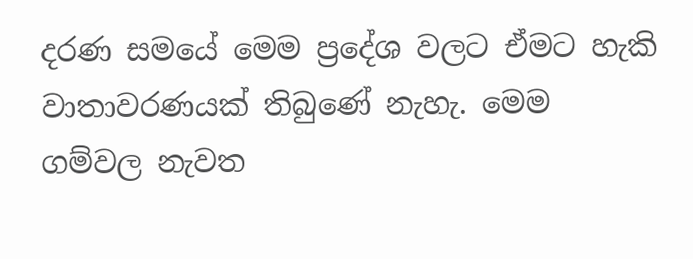දරණ සමයේ මෙම ප්‍රදේශ වලට ඒමට හැකි වාතාවරණයක් තිබුණේ නැහැ. මෙම ගම්වල නැවත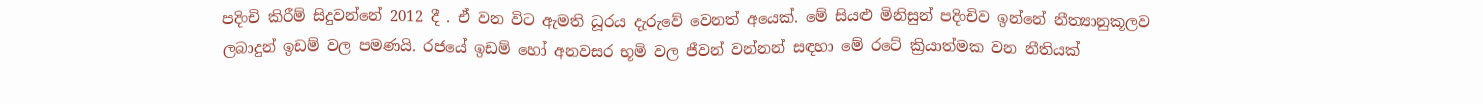පදිංචි කිරීම් සිදුවන්නේ 2012 දී . ඒ වන විට ඇමති ධූරය දැරුවේ වෙනත් අයෙක්. මේ සියළු මිනිසුන් පදිංචිව ඉන්නේ නීත්‍යානුකූලව ලබාදුන් ඉඩම් වල පමණයි. රජයේ ඉඩම් හෝ අනවසර භූමි වල ජීවන් වන්නන් සඳහා මේ රටේ ක්‍රියාත්මක වන නීතියක්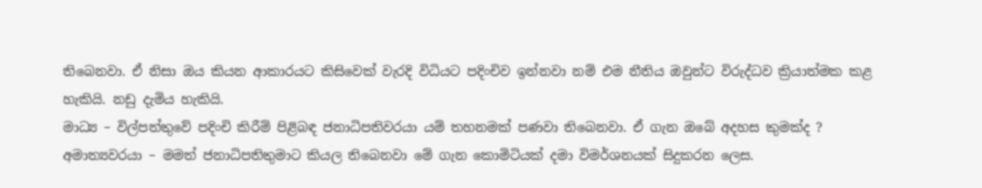තිබෙනවා. ඒ නිසා ඔය කියන ආකාරයට කිසිවෙක් වැරදි විධියට පදිංචිව ඉන්නවා නම් එම නීතිය ඔවුන්ට විරුද්ධව ක්‍රියාත්මක කළ හැකියි. නඩු දැමිය හැකියි.
මාධ්‍ය – විල්පත්තුවේ පදිංචි කිරීම් පිළිබඳ ජනාධිපතිවරයා යම් තහනමක් පණවා තිබෙනවා. ඒ ගැන ඔබේ අදහස කුමක්ද ?
අමාත්‍යවරයා – මමත් ජනාධිපතිතුමාට කියල තිබෙනවා මේ ගැන කොමිටියක් දමා විමර්ශනයක් සිදුකරන ලෙස.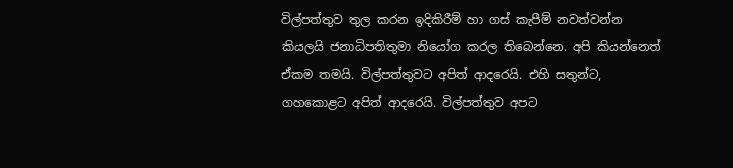විල්පත්තුව තුල කරන ඉදිකිරීම් හා ගස් කැපීම් නවත්වන්න කියලයි ජනාධිපතිතුමා නියෝග කරල තිබෙන්නෙ. අපි කියන්නෙත් ඒකම තමයි. විල්පත්තුවට අපිත් ආදරෙයි. එහි සතුන්ට, ගහකොළට අපිත් ආදරෙයි. විල්පත්තුව අපට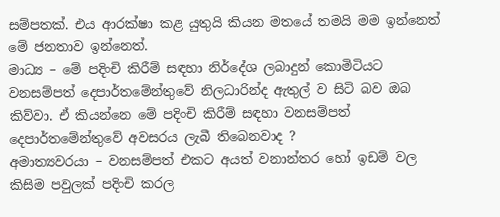සම්පතක්. එය ආරක්ෂා කළ යුතුයි කියන මතයේ තමයි මම ඉන්නෙත් මේ ජනතාව ඉන්නෙත්.
මාධ්‍ය – මේ පදිංචි කිරීම් සඳහා නිර්දේශ ලබාදුන් කොමිටියට වනසම්පත් දෙපාර්තමේන්තුවේ නිලධාරින්ද ඇතුල් ව සිටි බව ඔබ කිව්වා. ඒ කියන්නෙ මේ පදිංචි කිරීම් සඳහා වනසම්පත් දෙපාර්තමේන්තුවේ අවසරය ලැබී තිබෙනවාද ?
අමාත්‍යවරයා – වනසම්පත් එකට අයත් වනාන්තර හෝ ඉඩම් වල කිසිම පවුලක් පදිංචි කරල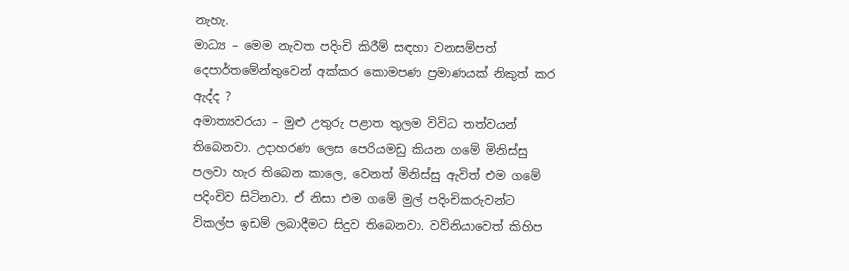නැහැ.
මාධ්‍ය – මෙම නැවත පදිංචි කිරීම් සඳහා වනසම්පත් දෙපාර්තමේන්තුවෙන් අක්කර කොමපණ ප්‍රමාණයක් නිකුත් කර ඇද්ද ?
අමාත්‍යවරයා – මුළු උතුරු පළාත තුලම විවිධ තත්වයන් තිබෙනවා. උදාහරණ ලෙස පෙරියමඩු කියන ගමේ මිනිස්සු පලවා හැර තිබෙන කාලෙ, වෙනත් මිනිස්සු ඇවිත් එම ගමේ පදිංචිව සිටිනවා. ඒ නිසා එම ගමේ මුල් පදිංචිකරුවන්ට විකල්ප ඉඩම් ලබාදීමට සිදුව තිබෙනවා. වව්නියාවෙත් කිහිප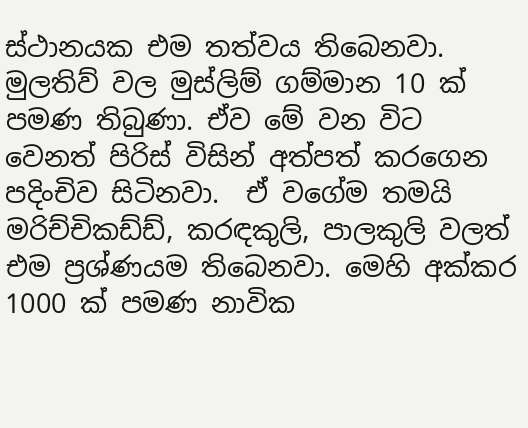ස්ථානයක එම තත්වය තිබෙනවා. මුලතිව් වල මුස්ලිම් ගම්මාන 10 ක් පමණ තිබුණා. ඒව මේ වන විට වෙනත් පිරිස් විසින් අත්පත් කරගෙන පදිංචිව සිටිනවා.  ඒ වගේම තමයි මරිච්චිකඩ්ඩ්, කරඳකුලි, පාලකුලි වලත් එම ප්‍රශ්ණයම තිබෙනවා. මෙහි අක්කර 1000 ක් පමණ නාවික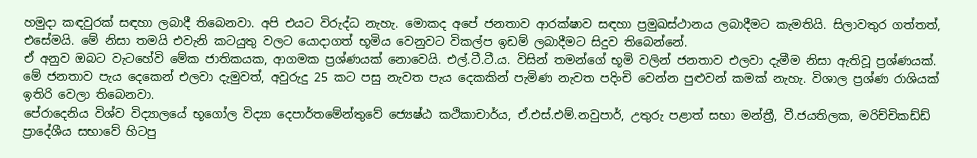හමුදා කඳවුරක් සඳහා ලබාදී තිබෙනවා. අපි එයට විරුද්ධ නැහැ. මොකද අපේ ජනතාව ආරක්ෂාව සඳහා ප්‍රමුඛස්ථානය ලබාදීමට කැමතියි. සිලාවතුර ගත්තත්, එසේමයි. මේ නිසා තමයි එවැනි කටයුතු වලට යොදාගත් භූමිය වෙනුවට විකල්ප ඉඩම් ලබාදීමට සිදුව තිබෙන්නේ.
ඒ අනුව ඔබට වැටහේවි මේක ජාතිකයක, ආගමක ප්‍රශ්ණයක් නොවෙයි. එල්.ටී.ටී.ය. විසින් තමන්ගේ භූමි වලින් ජනතාව එලවා දැමීම නිසා ඇතිවූ ප්‍රශ්ණයක්. මේ ජනතාව පැය දෙකෙන් එලවා දැමුවත්, අවුරුදු 25 කට පසු නැවත පැය දෙකකින් පැමිණ නැවත පදිංචි වෙන්න පුළුවන් කමක් නැහැ. විශාල ප්‍රශ්ණ රාශියක් ඉතිරි වෙලා තිබෙනවා.
පේරාදෙනිය විශ්ව විද්‍යාලයේ භූගෝල විද්‍යා දෙපාර්තමේන්තුවේ ජ්‍යෙෂ්ඨ කථිකාචාර්ය, ඒ.එස්.එම්.නවුපාර්, උතුරු පළාත් සභා මන්ත්‍රී, වී.ජයතිලක, මරිච්චිකඩ්ඩ් ප්‍රාදේශීය සභාවේ හිටපු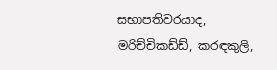සභාපතිවරයාද, මරිච්චිකඩ්ඩ්, කරඳකුලි,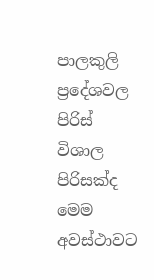පාලකුලි ප්‍රදේශවල පිරිස් විශාල පිරිසක්ද මෙම අවස්ථාවට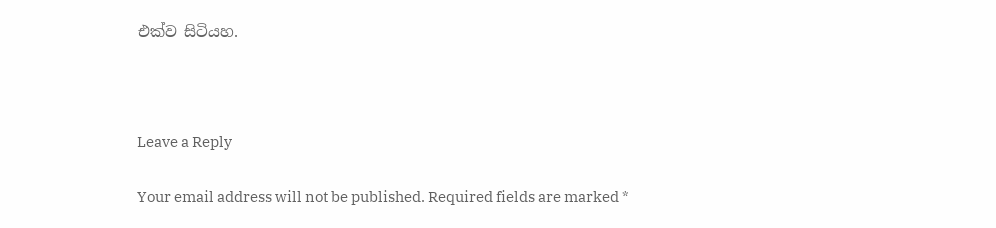එක්ව සිටියහ.



Leave a Reply

Your email address will not be published. Required fields are marked *